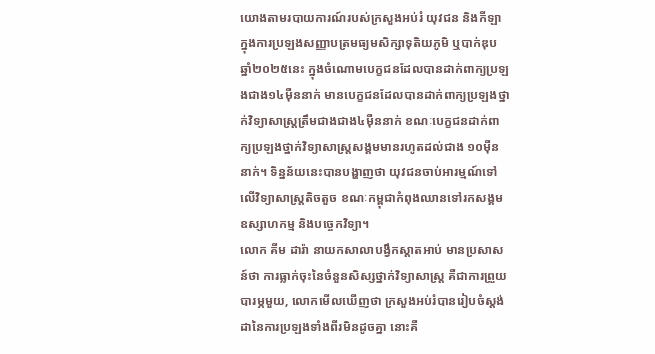យោងតាមរបាយការណ៍របស់ក្រសួងអប់រំ យុវជន និងកីឡា ក្នុងការប្រឡងសញ្ញាបត្រមធ្យមសិក្សាទុតិយភូមិ ឬបាក់ឌុប ឆ្នាំ២០២៥នេះ ក្នុងចំណោមបេក្ខជនដែលបានដាក់ពាក្យប្រឡងជាង១៤ម៉ឺននាក់ មានបេក្ខជនដែលបានដាក់ពាក្យប្រឡងថ្នាក់វិទ្យាសាស្រ្តត្រឹមជាងជាង៤ម៉ឺននាក់ ខណៈបេក្ខជនដាក់ពាក្យប្រឡងថ្នាក់វិទ្យាសាស្រ្តសង្គមមានរហូតដល់ជាង ១០ម៉ឺននាក់។ ទិន្នន័យនេះបានបង្ហាញថា យុវជនចាប់អារម្មណ៍ទៅលើវិទ្យាសាស្រ្តតិចតួច ខណៈកម្ពុជាកំពុងឈានទៅរកសង្គមឧស្សាហកម្ម និងបច្ចេកវិទ្យា។
លោក គីម ដារ៉ា នាយកសាលាបង្វឹកស្តាតអាប់ មានប្រសាសន៍ថា ការធ្លាក់ចុះនៃចំនួនសិស្សថ្នាក់វិទ្យាសាស្រ្ត គឺជាការព្រួយបារម្ភមួយ, លោកមើលឃើញថា ក្រសួងអប់រំបានរៀបចំស្តង់ដានៃការប្រឡងទាំងពីរមិនដូចគ្នា នោះគឺ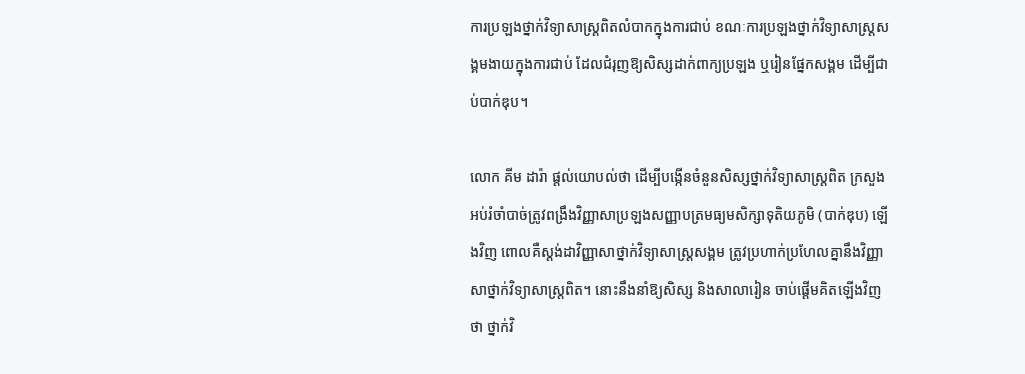ការប្រឡងថ្នាក់វិទ្យាសាស្រ្តពិតលំបាកក្នុងការជាប់ ខណៈការប្រឡងថ្នាក់វិទ្យាសាស្រ្តសង្គមងាយក្នុងការជាប់ ដែលជំរុញឱ្យសិស្សដាក់ពាក្យប្រឡង ឬរៀនផ្នែកសង្គម ដើម្បីជាប់បាក់ឌុប។

លោក គីម ដារ៉ា ផ្តល់យោបល់ថា ដើម្បីបង្កើនចំនួនសិស្សថ្នាក់វិទ្យាសាស្រ្តពិត ក្រសួងអប់រំចាំបាច់ត្រូវពង្រឹងវិញ្ញាសាប្រឡងសញ្ញាបត្រមធ្យមសិក្សាទុតិយភូមិ (បាក់ឌុប) ឡើងវិញ ពោលគឺស្តង់ដាវិញ្ញាសាថ្នាក់វិទ្យាសាស្រ្តសង្គម ត្រូវប្រហាក់ប្រហែលគ្នានឹងវិញ្ញាសាថ្នាក់វិទ្យាសាស្រ្តពិត។ នោះនឹងនាំឱ្យសិស្ស និងសាលារៀន ចាប់ផ្ដើមគិតឡើងវិញថា ថ្នាក់វិ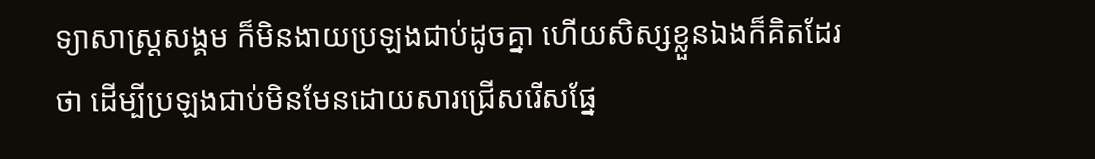ទ្យាសាស្រ្តសង្គម ក៏មិនងាយប្រឡងជាប់ដូចគ្នា ហើយសិស្សខ្លួនឯងក៏គិតដែរថា ដើម្បីប្រឡងជាប់មិនមែនដោយសារជ្រើសរើសផ្នែ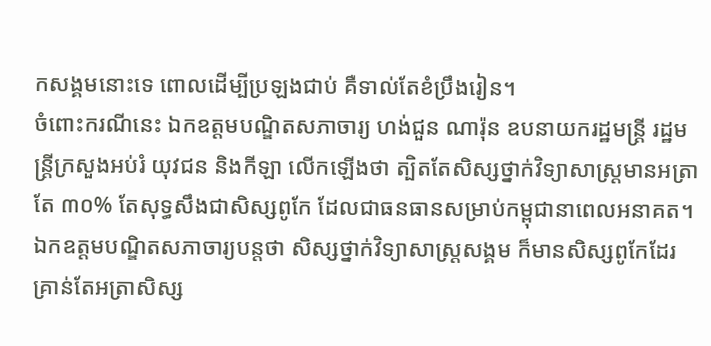កសង្គមនោះទេ ពោលដើម្បីប្រឡងជាប់ គឺទាល់តែខំប្រឹងរៀន។
ចំពោះករណីនេះ ឯកឧត្តមបណ្ឌិតសភាចារ្យ ហង់ជួន ណារ៉ុន ឧបនាយករដ្ឋមន្ត្រី រដ្ឋមន្ត្រីក្រសួងអប់រំ យុវជន និងកីឡា លើកឡើងថា ត្បិតតែសិស្សថ្នាក់វិទ្យាសាស្រ្តមានអត្រាតែ ៣០% តែសុទ្ធសឹងជាសិស្សពូកែ ដែលជាធនធានសម្រាប់កម្ពុជានាពេលអនាគត។ ឯកឧត្តមបណ្ឌិតសភាចារ្យបន្តថា សិស្សថ្នាក់វិទ្យាសាស្រ្តសង្គម ក៏មានសិស្សពូកែដែរ គ្រាន់តែអត្រាសិស្ស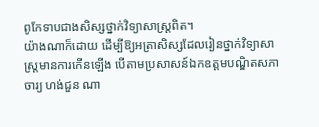ពូកែទាបជាងសិស្សថ្នាក់វិទ្យាសាស្រ្តពិត។
យ៉ាងណាក៏ដោយ ដើម្បីឱ្យអត្រាសិស្សដែលរៀនថ្នាក់វិទ្យាសាស្រ្តមានការកើនឡើង បើតាមប្រសាសន៍ឯកឧត្តមបណ្ឌិតសភាចារ្យ ហង់ជួន ណា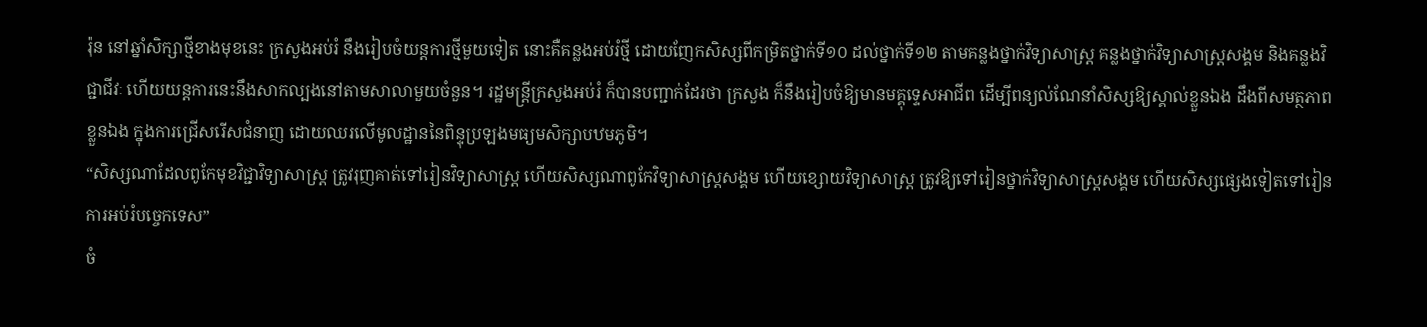រ៉ុន នៅឆ្នាំសិក្សាថ្មីខាងមុខនេះ ក្រសួងអប់រំ នឹងរៀបចំយន្តការថ្មីមួយទៀត នោះគឺគន្លងអប់រំថ្មី ដោយញែកសិស្សពីកម្រិតថ្នាក់ទី១០ ដល់ថ្នាក់ទី១២ តាមគន្លងថ្នាក់វិទ្យាសាស្រ្ត គន្លងថ្នាក់វិទ្យាសាស្រ្តសង្គម និងគន្លងវិជ្ជាជីវៈ ហើយយន្តការនេះនឹងសាកល្បងនៅតាមសាលាមួយចំនួន។ រដ្ឋមន្ត្រីក្រសួងអប់រំ ក៏បានបញ្ជាក់ដែរថា ក្រសួង ក៏នឹងរៀបចំឱ្យមានមគ្គុទ្ទេសអាជីព ដើម្បីពន្យល់ណែនាំសិស្សឱ្យស្គាល់ខ្លួនឯង ដឹងពីសមត្ថភាពខ្លួនឯង ក្នុងការជ្រើសរើសជំនាញ ដោយឈរលើមូលដ្ឋាននៃពិន្ទុប្រឡងមធ្យមសិក្សាបឋមភូមិ។
“សិស្សណាដែលពូកែមុខវិជ្ជាវិទ្យាសាស្រ្ត ត្រូវរុញគាត់ទៅរៀនវិទ្យាសាស្រ្ត ហើយសិស្សណាពូកែវិទ្យាសាស្រ្តសង្គម ហើយខ្សោយវិទ្យាសាស្រ្ត ត្រូវឱ្យទៅរៀនថ្នាក់វិទ្យាសាស្រ្តសង្គម ហើយសិស្សផ្សេងទៀតទៅរៀនការអប់រំបច្ចេកទេស”
ចំ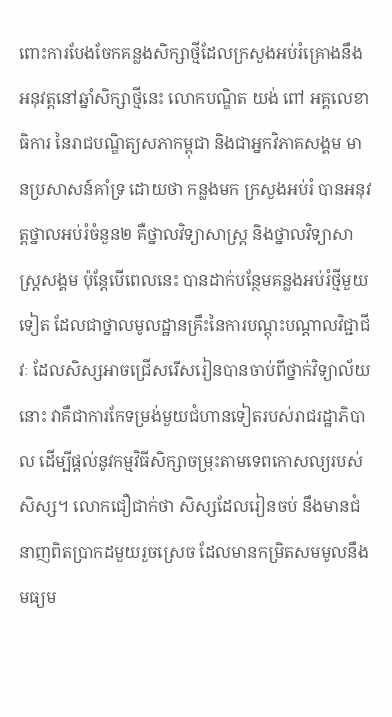ពោះការបែងចែកគន្លងសិក្សាថ្មីដែលក្រសួងអប់រំគ្រោងនឹងអនុវត្តនៅឆ្នាំសិក្សាថ្មីនេះ លោកបណ្ឌិត យង់ ពៅ អគ្គលេខាធិការ នៃរាជបណ្ឌិត្យសភាកម្ពុជា និងជាអ្នកវិភាគសង្គម មានប្រសាសន៍គាំទ្រ ដោយថា កន្លងមក ក្រសួងអប់រំ បានអនុវត្តថ្នាលអប់រំចំនួន២ គឺថ្នាលវិទ្យាសាស្ត្រ និងថ្នាលវិទ្យាសាស្ត្រសង្គម ប៉ុន្តែបើពេលនេះ បានដាក់បន្ថែមគន្លងអប់រំថ្មីមួយទៀត ដែលជាថ្នាលមូលដ្ឋានគ្រឹះនៃការបណ្តុះបណ្តាលវិជ្ជាជីវៈ ដែលសិស្សអាចជ្រើសរើសរៀនបានចាប់ពីថ្នាក់វិទ្យាល័យនោះ វាគឺជាការកែទម្រង់មួយជំហានទៀតរបស់រាជរដ្ឋាភិបាល ដើម្បីផ្តល់នូវកម្មវិធីសិក្សាចម្រុះតាមទេពកោសល្យរបស់សិស្ស។ លោកជឿជាក់ថា សិស្សដែលរៀនចប់ នឹងមានជំនាញពិតប្រាកដមួយរួចស្រេច ដែលមានកម្រិតសមមូលនឹងមធ្យម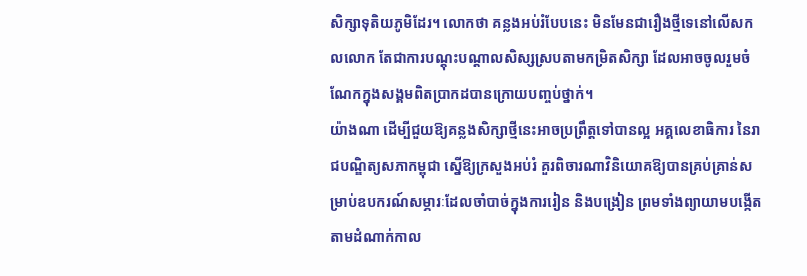សិក្សាទុតិយភូមិដែរ។ លោកថា គន្លងអប់រំបែបនេះ មិនមែនជារឿងថ្មីទេនៅលើសកលលោក តែជាការបណ្តុះបណ្តាលសិស្សស្របតាមកម្រិតសិក្សា ដែលអាចចូលរួមចំណែកក្នុងសង្គមពិតប្រាកដបានក្រោយបញ្ចប់ថ្នាក់។
យ៉ាងណា ដើម្បីជួយឱ្យគន្លងសិក្សាថ្មីនេះអាចប្រព្រឹត្តទៅបានល្អ អគ្គលេខាធិការ នៃរាជបណ្ឌិត្យសភាកម្ពុជា ស្នើឱ្យក្រសួងអប់រំ គួរពិចារណាវិនិយោគឱ្យបានគ្រប់គ្រាន់សម្រាប់ឧបករណ៍សម្ភារៈដែលចាំបាច់ក្នុងការរៀន និងបង្រៀន ព្រមទាំងព្យាយាមបង្កើតតាមដំណាក់កាល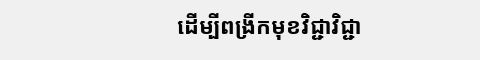ដើម្បីពង្រីកមុខវិជ្ជាវិជ្ជា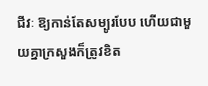ជីវៈ ឱ្យកាន់តែសម្បូរបែប ហើយជាមួយគ្នាក្រសួងក៏ត្រូវខិត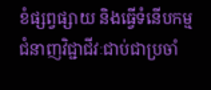ខំផ្សព្វផ្សាយ និងធ្វើទំនើបកម្មជំនាញវិជ្ជាជីវៈជាប់ជាប្រចាំ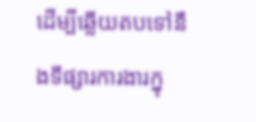ដើម្បីឆ្លើយតបទៅនឹងទីផ្សារការងារក្នុ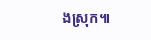ងស្រុក៕